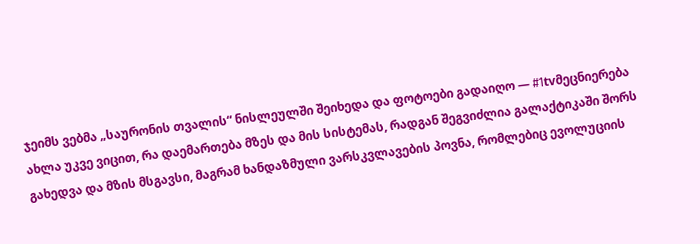ჯეიმს ვებმა „საურონის თვალის“ ნისლეულში შეიხედა და ფოტოები გადაიღო — #1tvმეცნიერება
ახლა უკვე ვიცით, რა დაემართება მზეს და მის სისტემას, რადგან შეგვიძლია გალაქტიკაში შორს გახედვა და მზის მსგავსი, მაგრამ ხანდაზმული ვარსკვლავების პოვნა, რომლებიც ევოლუციის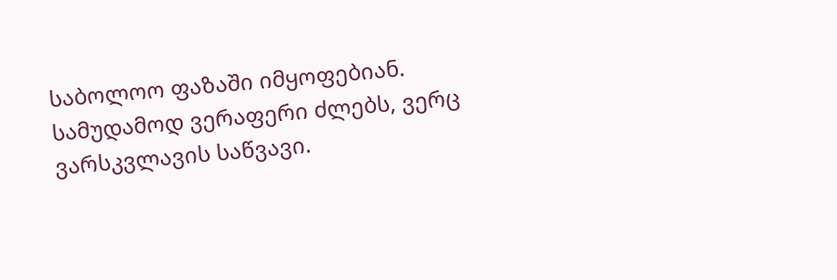საბოლოო ფაზაში იმყოფებიან.
სამუდამოდ ვერაფერი ძლებს, ვერც ვარსკვლავის საწვავი.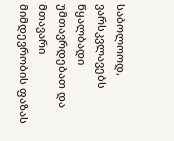საბოლოოდ, ვარსკვლავებს წყალბადი უმთავრდებათ და მთავარი მიმდევრობის ფაზას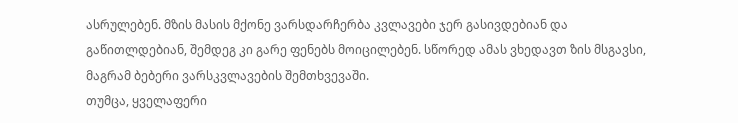ასრულებენ. მზის მასის მქონე ვარსდარჩერბა კვლავები ჯერ გასივდებიან და გაწითლდებიან, შემდეგ კი გარე ფენებს მოიცილებენ. სწორედ ამას ვხედავთ ზის მსგავსი, მაგრამ ბებერი ვარსკვლავების შემთხვევაში.
თუმცა, ყველაფერი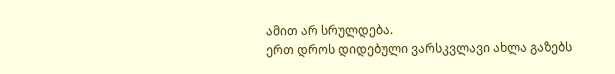ამით არ სრულდება.
ერთ დროს დიდებული ვარსკვლავი ახლა გაზებს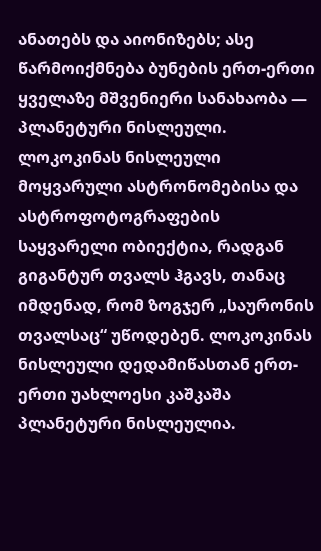ანათებს და აიონიზებს; ასე წარმოიქმნება ბუნების ერთ-ერთი ყველაზე მშვენიერი სანახაობა — პლანეტური ნისლეული.
ლოკოკინას ნისლეული მოყვარული ასტრონომებისა და ასტროფოტოგრაფების საყვარელი ობიექტია, რადგან გიგანტურ თვალს ჰგავს, თანაც იმდენად, რომ ზოგჯერ „საურონის თვალსაც“ უწოდებენ. ლოკოკინას ნისლეული დედამიწასთან ერთ-ერთი უახლოესი კაშკაშა პლანეტური ნისლეულია.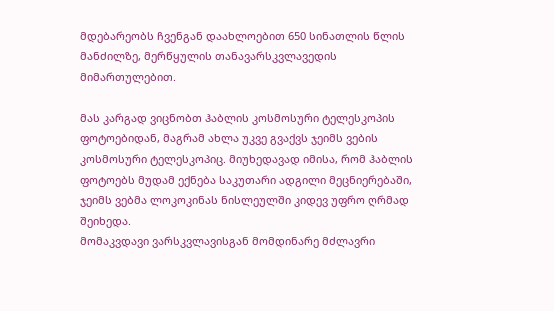მდებარეობს ჩვენგან დაახლოებით 650 სინათლის წლის მანძილზე, მერწყულის თანავარსკვლავედის მიმართულებით.

მას კარგად ვიცნობთ ჰაბლის კოსმოსური ტელესკოპის ფოტოებიდან, მაგრამ ახლა უკვე გვაქვს ჯეიმს ვების კოსმოსური ტელესკოპიც. მიუხედავად იმისა, რომ ჰაბლის ფოტოებს მუდამ ექნება საკუთარი ადგილი მეცნიერებაში, ჯეიმს ვებმა ლოკოკინას ნისლეულში კიდევ უფრო ღრმად შეიხედა.
მომაკვდავი ვარსკვლავისგან მომდინარე მძლავრი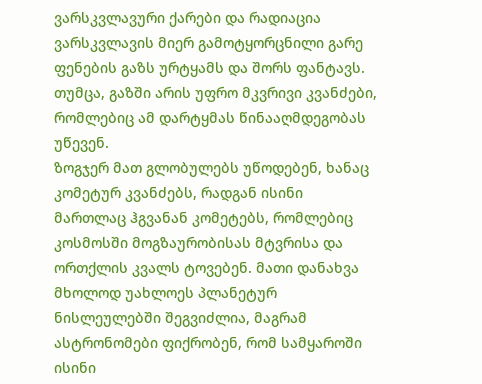ვარსკვლავური ქარები და რადიაცია ვარსკვლავის მიერ გამოტყორცნილი გარე ფენების გაზს ურტყამს და შორს ფანტავს. თუმცა, გაზში არის უფრო მკვრივი კვანძები, რომლებიც ამ დარტყმას წინააღმდეგობას უწევენ.
ზოგჯერ მათ გლობულებს უწოდებენ, ხანაც კომეტურ კვანძებს, რადგან ისინი მართლაც ჰგვანან კომეტებს, რომლებიც კოსმოსში მოგზაურობისას მტვრისა და ორთქლის კვალს ტოვებენ. მათი დანახვა მხოლოდ უახლოეს პლანეტურ ნისლეულებში შეგვიძლია, მაგრამ ასტრონომები ფიქრობენ, რომ სამყაროში ისინი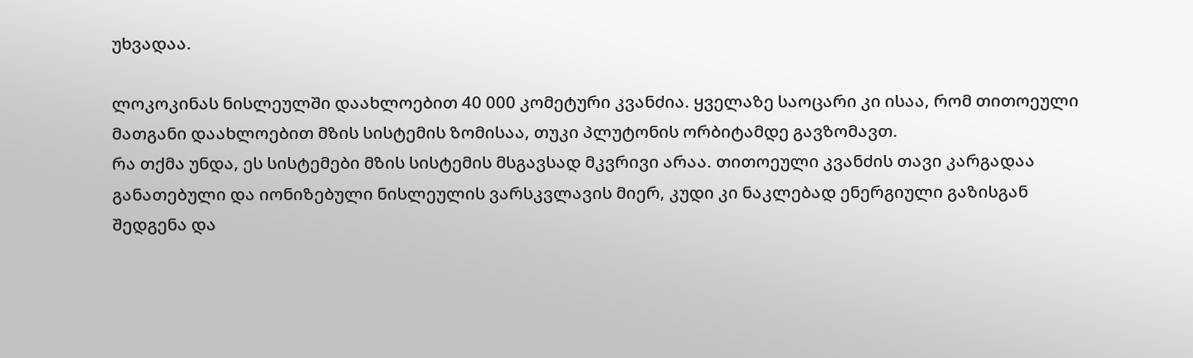უხვადაა.

ლოკოკინას ნისლეულში დაახლოებით 40 000 კომეტური კვანძია. ყველაზე საოცარი კი ისაა, რომ თითოეული მათგანი დაახლოებით მზის სისტემის ზომისაა, თუკი პლუტონის ორბიტამდე გავზომავთ.
რა თქმა უნდა, ეს სისტემები მზის სისტემის მსგავსად მკვრივი არაა. თითოეული კვანძის თავი კარგადაა განათებული და იონიზებული ნისლეულის ვარსკვლავის მიერ, კუდი კი ნაკლებად ენერგიული გაზისგან შედგენა და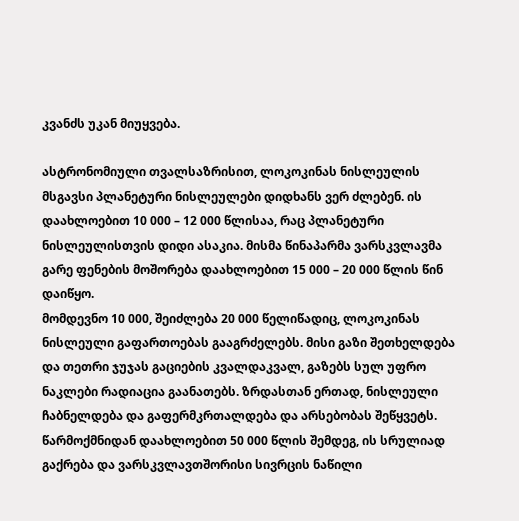კვანძს უკან მიუყვება.

ასტრონომიული თვალსაზრისით, ლოკოკინას ნისლეულის მსგავსი პლანეტური ნისლეულები დიდხანს ვერ ძლებენ. ის დაახლოებით 10 000 – 12 000 წლისაა, რაც პლანეტური ნისლეულისთვის დიდი ასაკია. მისმა წინაპარმა ვარსკვლავმა გარე ფენების მოშორება დაახლოებით 15 000 – 20 000 წლის წინ დაიწყო.
მომდევნო 10 000, შეიძლება 20 000 წელიწადიც, ლოკოკინას ნისლეული გაფართოებას გააგრძელებს. მისი გაზი შეთხელდება და თეთრი ჯუჯას გაციების კვალდაკვალ, გაზებს სულ უფრო ნაკლები რადიაცია გაანათებს. ზრდასთან ერთად, ნისლეული ჩაბნელდება და გაფერმკრთალდება და არსებობას შეწყვეტს. წარმოქმნიდან დაახლოებით 50 000 წლის შემდეგ, ის სრულიად გაქრება და ვარსკვლავთშორისი სივრცის ნაწილი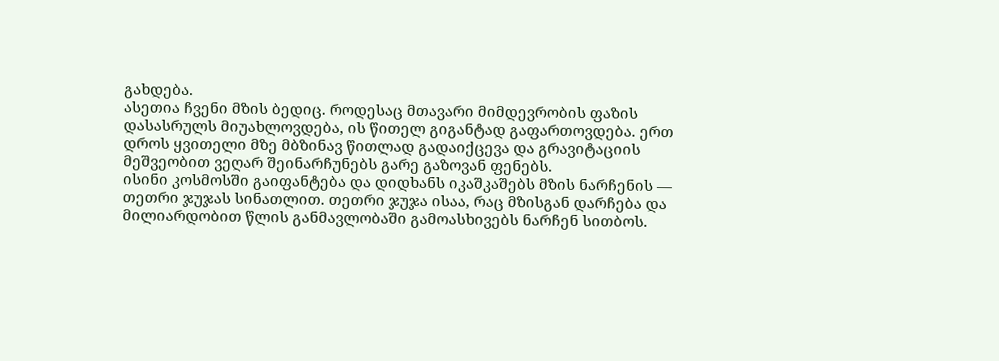გახდება.
ასეთია ჩვენი მზის ბედიც. როდესაც მთავარი მიმდევრობის ფაზის დასასრულს მიუახლოვდება, ის წითელ გიგანტად გაფართოვდება. ერთ დროს ყვითელი მზე მბზინავ წითლად გადაიქცევა და გრავიტაციის მეშვეობით ვეღარ შეინარჩუნებს გარე გაზოვან ფენებს.
ისინი კოსმოსში გაიფანტება და დიდხანს იკაშკაშებს მზის ნარჩენის — თეთრი ჯუჯას სინათლით. თეთრი ჯუჯა ისაა, რაც მზისგან დარჩება და მილიარდობით წლის განმავლობაში გამოასხივებს ნარჩენ სითბოს.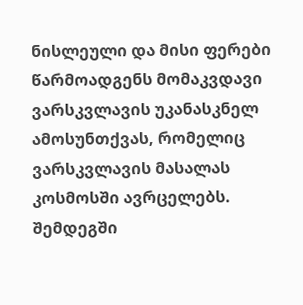ნისლეული და მისი ფერები წარმოადგენს მომაკვდავი ვარსკვლავის უკანასკნელ ამოსუნთქვას, რომელიც ვარსკვლავის მასალას კოსმოსში ავრცელებს. შემდეგში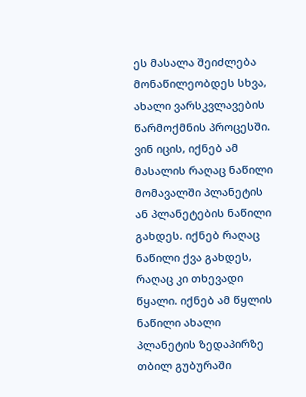ეს მასალა შეიძლება მონაწილეობდეს სხვა, ახალი ვარსკვლავების წარმოქმნის პროცესში.
ვინ იცის, იქნებ ამ მასალის რაღაც ნაწილი მომავალში პლანეტის ან პლანეტების ნაწილი გახდეს. იქნებ რაღაც ნაწილი ქვა გახდეს, რაღაც კი თხევადი წყალი. იქნებ ამ წყლის ნაწილი ახალი პლანეტის ზედაპირზე თბილ გუბურაში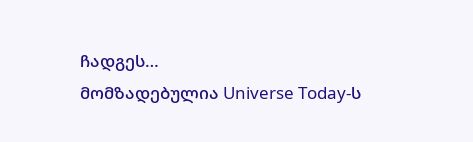ჩადგეს…
მომზადებულია Universe Today-ს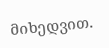მიხედვით.